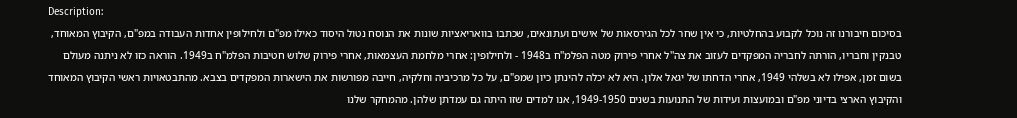Description:
בסיכום חיבורנו זה נוכל לקבוע בהחלטיות, כי אין שחר לכל הגירסאות של אישים ועתונאים, שכתבו בוואריאציות שונות את הנוסח נטול היסוד כאילו מפ"ם ולחילופין אחדות העבודה במפ"ם, הקיבוץ המאוחד, טבנקין וחבריו, הורתה לחבריה המפקדים לעזוב את צה''ל אחרי פירוק מטה הפלמ''ח ב1948 - ולחילופין: אחרי מלחמת העצמאות, אחרי פירוק שלוש חטיבות הפלמ"ח ב1949. הוראה כזו לא ניתנה מעולם בשום זמן, אפילו לא בשלהי 1949, אחרי הדחתו של יגאל אלון. היא לא יכלה להינתן כיון שמפ"ם, על כל מרכיביה וחלקיה, חייבה מפורשות את הישארות המפקדים בצבא. מהתבטאויות ראשי הקיבוץ המאוחד והקיבוץ הארצי בדיוני מפ"ם ובמועצות ועידות של התנועות בשנים 1949-1950, אנו למדים שזו היתה גם עמדתן שלהן. מהמחקר שלנו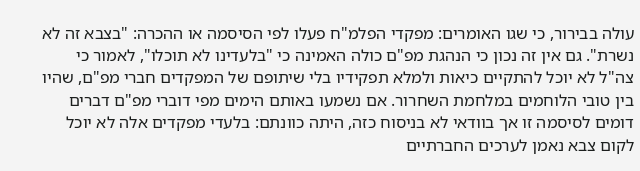עולה בבירור, כי שגו האומרים: מפקדי הפלמ"ח פעלו לפי הסיסמה או ההכרה: "בצבא זה לא נשרת". גם אין זה נכון כי הנהגת מפ"ם כולה האמינה כי "בלעדינו לא תוכלו", לאמור כי צה"ל לא יוכל להתקיים כיאות ולמלא תפקידיו בלי שיתופם של המפקדים חברי מפ"ם, שהיו בין טובי הלוחמים במלחמת השחרור. אם נשמעו באותם הימים מפי דוברי מפ"ם דברים דומים לסיסמה זו אך בוודאי לא בניסוח כזה, היתה כוונתם: בלעדי מפקדים אלה לא יוכל לקום צבא נאמן לערכים החברתיים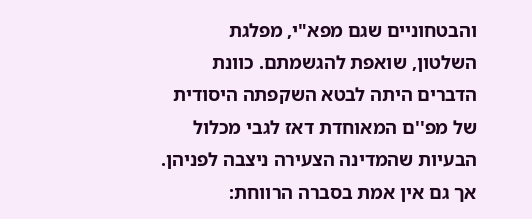והבטחוניים שגם מפא"י, מפלגת השלטון, שואפת להגשמתם. כוונת הדברים היתה לבטא השקפתה היסודית של מפ''ם המאוחדת דאז לגבי מכלול הבעיות שהמדינה הצעירה ניצבה לפניהן. אך גם אין אמת בסברה הרווחת: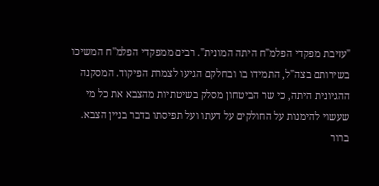"עזיבת מפקדי הפלמ"ח היתה המונית". רבים ממפקדי הפלמ''ח המשיכו בשירותם בצה"ל, התמידו בו ובחלקם הגיעו לצמרת הפיקוד. המסקנה ההגיונית היתה, כי שר הביטחון מסלק בשיטתיות מהצבא את כל מי שעשוי להימנות על החולקים על דעתו ועל תפיסתו בדבר בניין הצבא. ברור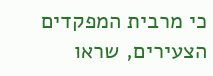כי מרבית המפקדים הצעירים, שראו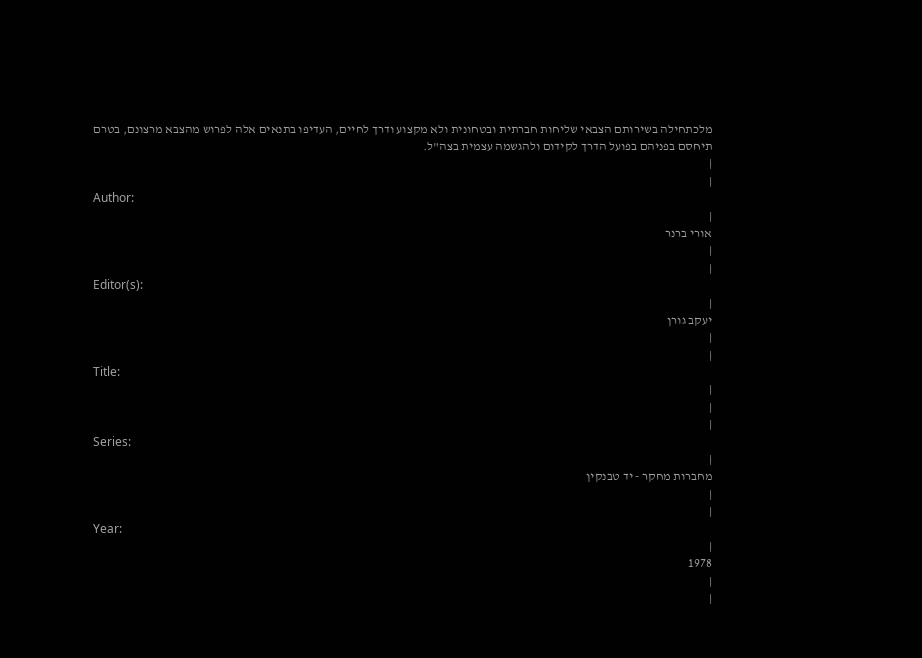מלכתחילה בשירותם הצבאי שליחות חברתית ובטחונית ולא מקצוע ודרך לחיים, העדיפו בתנאים אלה לפרוש מהצבא מרצונם, בטרם תיחסם בפניהם בפועל הדרך לקידום ולהגשמה עצמית בצה"ל.
|
|
Author:
|
אורי ברנר
|
|
Editor(s):
|
יעקב גורן
|
|
Title:
|
|
|
Series:
|
מחברות מחקר - יד טבנקין
|
|
Year:
|
1978
|
|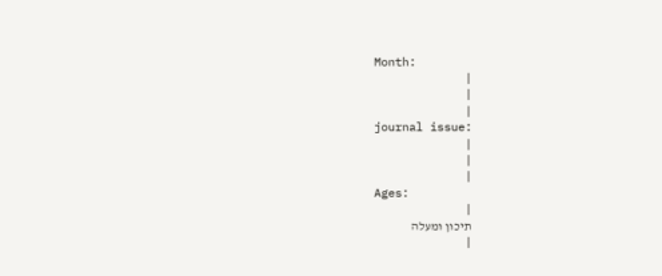Month:
|
|
|
journal issue:
|
|
|
Ages:
|
תיכון ומעלה
|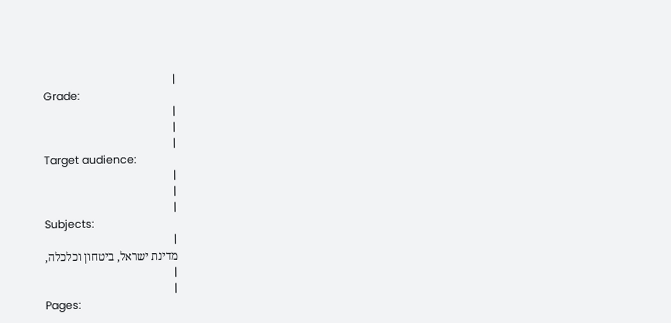|
Grade:
|
|
|
Target audience:
|
|
|
Subjects:
|
מדינת ישראל, ביטחון וכלכלה,
|
|
Pages: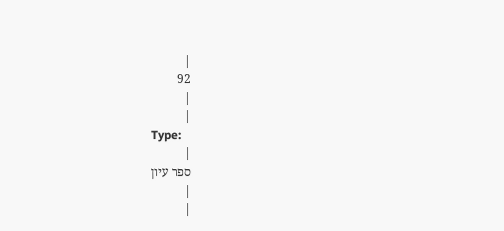|
92
|
|
Type:
|
ספר עיון
|
|